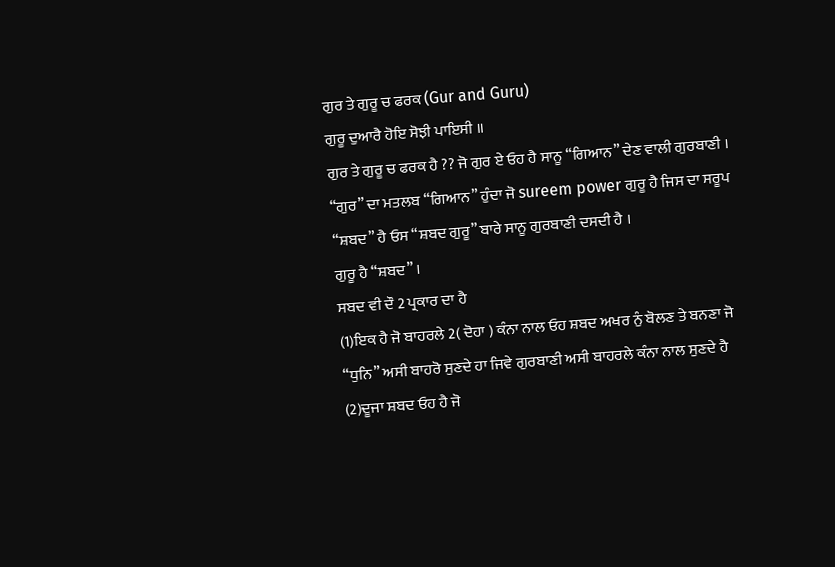ਗੁਰ ਤੇ ਗੁਰੂ ਚ ਫਰਕ (Gur and Guru)
ਗੁਰੂ ਦੁਆਰੈ ਹੋਇ ਸੋਝੀ ਪਾਇਸੀ ॥
ਗੁਰ ਤੇ ਗੁਰੂ ਚ ਫਰਕ ਹੈ ?? ਜੋ ਗੁਰ ਏ ਓਹ ਹੈ ਸਾਨੂ “ਗਿਆਨ” ਦੇਣ ਵਾਲੀ ਗੁਰਬਾਣੀ । “ਗੁਰ” ਦਾ ਮਤਲਬ “ਗਿਆਨ” ਹੁੰਦਾ ਜੋ sureem power ਗੁਰੂ ਹੈ ਜਿਸ ਦਾ ਸਰੂਪ “ਸ਼ਬਦ” ਹੈ ਓਸ “ਸ਼ਬਦ ਗੁਰੂ” ਬਾਰੇ ਸਾਨੂ ਗੁਰਬਾਣੀ ਦਸਦੀ ਹੈ ।
ਗੁਰੂ ਹੈ “ਸ਼ਬਦ” ।
ਸਬਦ ਵੀ ਦੌ 2 ਪ੍ਰਕਾਰ ਦਾ ਹੈ
(1)ਇਕ ਹੈ ਜੋ ਬਾਹਰਲੇ 2( ਦੋਹਾ ) ਕੰਨਾ ਨਾਲ ਓਹ ਸ਼ਬਦ ਅਖਰ ਨੁੰ ਬੋਲਣ ਤੇ ਬਨਣਾ ਜੋ “ਧੁਨਿ” ਅਸੀ ਬਾਹਰੋ ਸੁਣਦੇ ਹਾ ਜਿਵੇ ਗੁਰਬਾਣੀ ਅਸੀ ਬਾਹਰਲੇ ਕੰਨਾ ਨਾਲ ਸੁਣਦੇ ਹੈ
(2)ਦੂਜਾ ਸ਼ਬਦ ਓਹ ਹੈ ਜੋ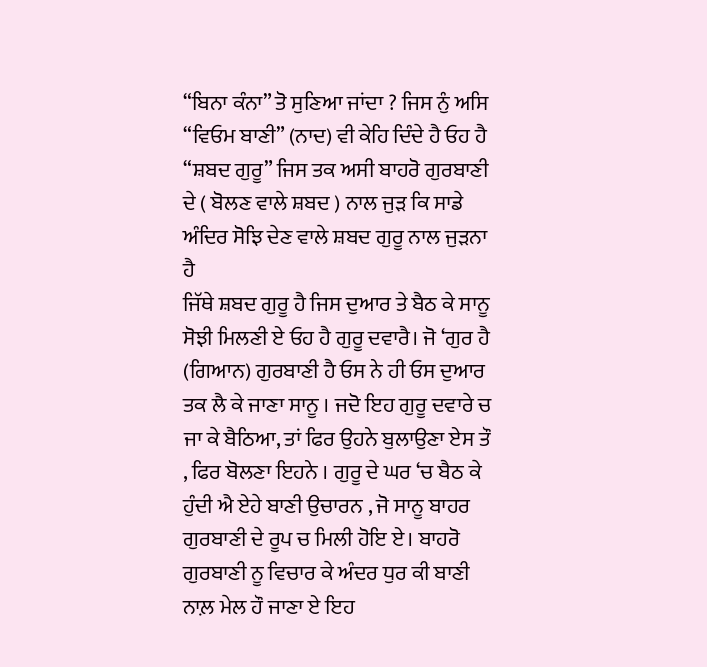“ਬਿਨਾ ਕੰਨਾ” ਤੋ ਸੁਣਿਆ ਜਾਂਦਾ ? ਜਿਸ ਨੁੰ ਅਸਿ “ਵਿਓਮ ਬਾਣੀ” (ਨਾਦ) ਵੀ ਕੇਹਿ ਦਿੰਦੇ ਹੈ ਓਹ ਹੈ “ਸ਼ਬਦ ਗੁਰੂ” ਜਿਸ ਤਕ ਅਸੀ ਬਾਹਰੋ ਗੁਰਬਾਣੀ ਦੇ ( ਬੋਲਣ ਵਾਲੇ ਸ਼ਬਦ ) ਨਾਲ ਜੁੜ ਕਿ ਸਾਡੇ ਅੰਦਿਰ ਸੋਝਿ ਦੇਣ ਵਾਲੇ ਸ਼ਬਦ ਗੁਰੂ ਨਾਲ ਜੁੜਨਾ ਹੈ
ਜਿੱਥੇ ਸ਼ਬਦ ਗੁਰੂ ਹੈ ਜਿਸ ਦੁਆਰ ਤੇ ਬੈਠ ਕੇ ਸਾਨੂ ਸੋਝੀ ਮਿਲਣੀ ਏ ਓਹ ਹੈ ਗੁਰੂ ਦਵਾਰੈ। ਜੋ ‘ਗੁਰ ਹੈ (ਗਿਆਨ) ਗੁਰਬਾਣੀ ਹੈ ਓਸ ਨੇ ਹੀ ਓਸ ਦੁਆਰ ਤਕ ਲੈ ਕੇ ਜਾਣਾ ਸਾਨੂ । ਜਦੋ ਇਹ ਗੁਰੂ ਦਵਾਰੇ ਚ ਜਾ ਕੇ ਬੈਠਿਆ, ਤਾਂ ਫਿਰ ਉਹਨੇ ਬੁਲਾਉਣਾ ਏਸ ਤੌ , ਫਿਰ ਬੋਲਣਾ ਇਹਨੇ । ਗੁਰੂ ਦੇ ਘਰ ‘ਚ ਬੈਠ ਕੇ ਹੁੰਦੀ ਐ ਏਹੇ ਬਾਣੀ ਉਚਾਰਨ , ਜੋ ਸਾਨੂ ਬਾਹਰ ਗੁਰਬਾਣੀ ਦੇ ਰੂਪ ਚ ਮਿਲੀ ਹੋਇ ਏ। ਬਾਹਰੋ ਗੁਰਬਾਣੀ ਨੂ ਵਿਚਾਰ ਕੇ ਅੰਦਰ ਧੁਰ ਕੀ ਬਾਣੀ ਨਾਲ਼ ਮੇਲ ਹੌ ਜਾਣਾ ਏ ਇਹ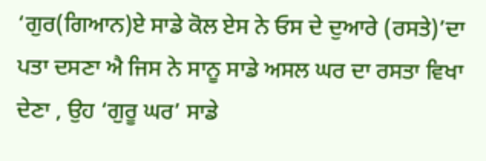‘ਗੁਰ(ਗਿਆਨ)ਏ ਸਾਡੇ ਕੋਲ ਏਸ ਨੇ ਓਸ ਦੇ ਦੁਆਰੇ (ਰਸਤੇ)’ਦਾ ਪਤਾ ਦਸਣਾ ਐ ਜਿਸ ਨੇ ਸਾਨੂ ਸਾਡੇ ਅਸਲ ਘਰ ਦਾ ਰਸਤਾ ਵਿਖਾ ਦੇਣਾ , ਉਹ ‘ਗੁਰੂ ਘਰ’ ਸਾਡੇ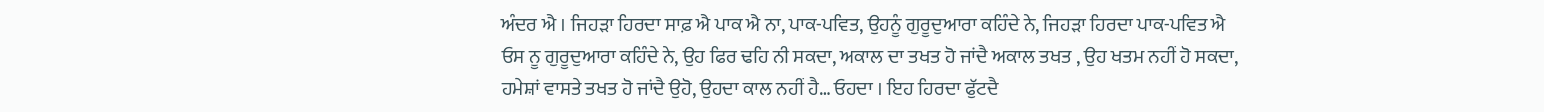ਅੰਦਰ ਐ । ਜਿਹੜਾ ਹਿਰਦਾ ਸਾਫ਼ ਐ ਪਾਕ ਐ ਨਾ, ਪਾਕ-ਪਵਿਤ, ਉਹਨੂੰ ਗੁਰੂਦੁਆਰਾ ਕਹਿੰਦੇ ਨੇ, ਜਿਹੜਾ ਹਿਰਦਾ ਪਾਕ-ਪਵਿਤ ਐ ਓਸ ਨੂ ਗੁਰੂਦੁਆਰਾ ਕਹਿੰਦੇ ਨੇ, ਉਹ ਫਿਰ ਢਹਿ ਨੀ ਸਕਦਾ, ਅਕਾਲ ਦਾ ਤਖਤ ਹੋ ਜਾਂਦੈ ਅਕਾਲ ਤਖਤ , ਉਹ ਖਤਮ ਨਹੀਂ ਹੋ ਸਕਦਾ, ਹਮੇਸ਼ਾਂ ਵਾਸਤੇ ਤਖਤ ਹੋ ਜਾਂਦੈ ਉਹੋ, ਉਹਦਾ ਕਾਲ ਨਹੀਂ ਹੈ… ਓਹਦਾ । ਇਹ ਹਿਰਦਾ ਫੁੱਟਦੈ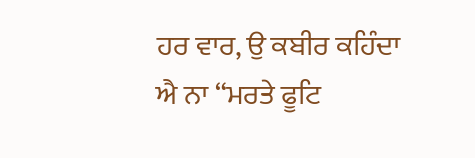ਹਰ ਵਾਰ, ਉ ਕਬੀਰ ਕਹਿੰਦਾ ਐ ਨਾ “ਮਰਤੇ ਫੂਟਿ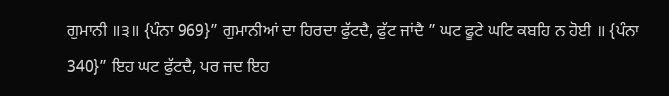ਗੁਮਾਨੀ ॥੩॥ {ਪੰਨਾ 969}” ਗੁਮਾਨੀਆਂ ਦਾ ਹਿਰਦਾ ਫੁੱਟਦੈ, ਫੁੱਟ ਜਾਂਦੈ ” ਘਟ ਫੂਟੇ ਘਟਿ ਕਬਹਿ ਨ ਹੋਈ ॥ {ਪੰਨਾ 340}” ਇਹ ਘਟ ਫੁੱਟਦੈ, ਪਰ ਜਦ ਇਹ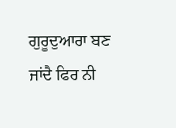ਗੁਰੂਦੁਆਰਾ ਬਣ ਜਾਂਦੈ ਫਿਰ ਨੀ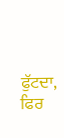ਫੁੱਟਦਾ, ਫਿਰ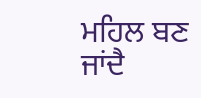ਮਹਿਲ ਬਣ ਜਾਂਦੈ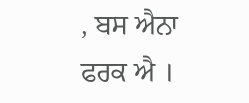, ਬਸ ਐਨਾ ਫਰਕ ਐ ।